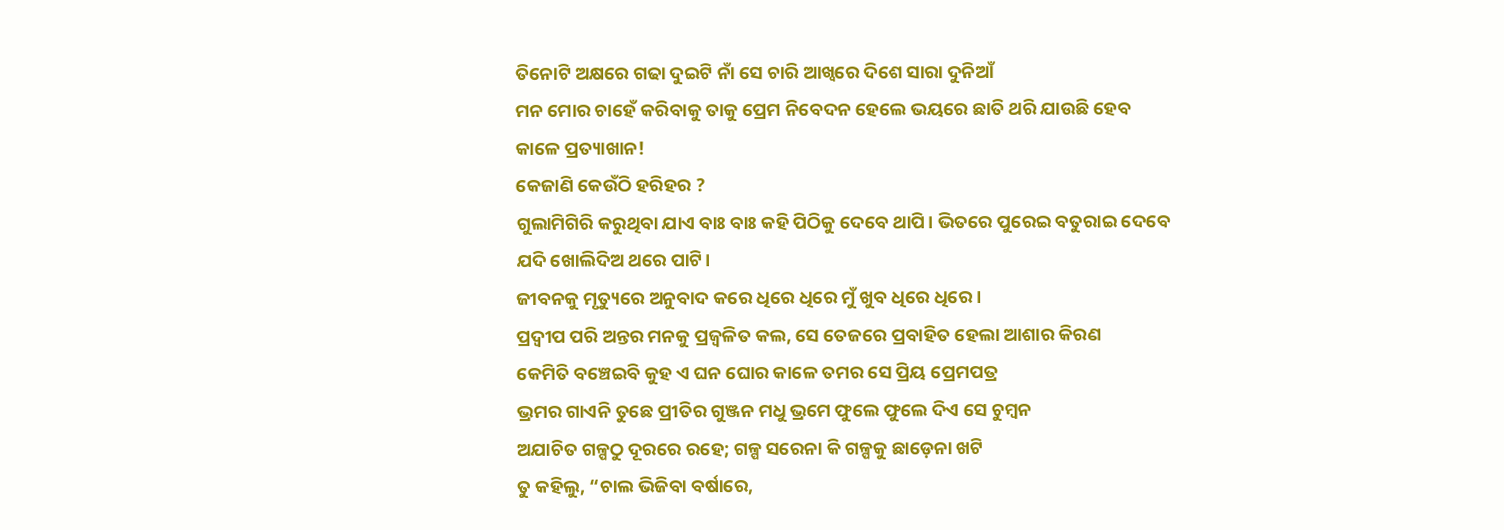ତିନୋଟି ଅକ୍ଷରେ ଗଢା ଦୁଇଟି ନାଁ ସେ ଚାରି ଆଖ୍ଵରେ ଦିଶେ ସାରା ଦୁନିଆଁ
ମନ ମୋର ଚାହେଁ କରିବାକୁ ତାକୁ ପ୍ରେମ ନିବେଦନ ହେଲେ ଭୟରେ ଛାତି ଥରି ଯାଉଛି ହେବ କାଳେ ପ୍ରତ୍ୟାଖାନ!
କେଜାଣି କେଉଁଠି ହରିହର ?
ଗୁଲାମିଗିରି କରୁଥିବା ଯାଏ ବାଃ ବାଃ କହି ପିଠିକୁ ଦେବେ ଥାପି। ଭିତରେ ପୁରେଇ ବତୁରାଇ ଦେବେ ଯଦି ଖୋଲିଦିଅ ଥରେ ପାଟି।
ଜୀବନକୁ ମୃତ୍ୟୁରେ ଅନୁବାଦ କରେ ଧିରେ ଧିରେ ମୁଁ ଖୁବ ଧିରେ ଧିରେ ।
ପ୍ରଦ୍ୱୀପ ପରି ଅନ୍ତର ମନକୁ ପ୍ରଜ୍ୱଳିତ କଲ, ସେ ତେଜରେ ପ୍ରବାହିତ ହେଲା ଆଶାର କିରଣ
କେମିତି ବଞ୍ଚେଇବି କୁହ ଏ ଘନ ଘୋର କାଳେ ତମର ସେ ପ୍ରିୟ ପ୍ରେମପତ୍ର
ଭ୍ରମର ଗାଏନି ତୁଛେ ପ୍ରୀତିର ଗୁଞ୍ଜନ ମଧୁ ଭ୍ରମେ ଫୁଲେ ଫୁଲେ ଦିଏ ସେ ଚୁମ୍ବନ
ଅଯାଚିତ ଗଳ୍ପଠୁ ଦୂରରେ ରହେ; ଗଳ୍ପ ସରେନା କି ଗଳ୍ପକୁ ଛାଡ଼େନା ଖଟି
ତୁ କହିଲୁ, “ଚାଲ ଭିଜିବା ବର୍ଷାରେ,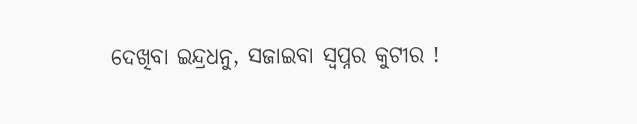ଦେଖିବା ଇନ୍ଦ୍ରଧନୁ, ସଜାଇବା ସ୍ଵପ୍ନର କୁଟୀର !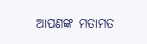ଆପଣଙ୍କ ମତାମତ